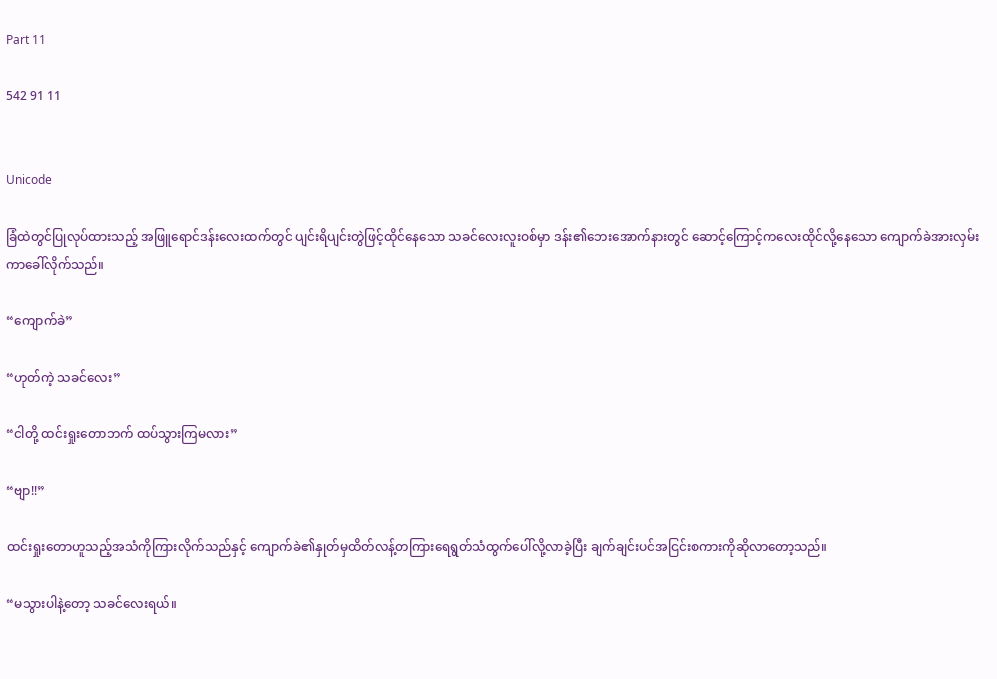Part 11

542 91 11


Unicode

ခြံထဲတွင်ပြုလုပ်ထားသည့် အဖြူရောင်ဒန်းလေး‌ထက်တွင် ပျင်းရိပျင်းတွဲဖြင့်ထိုင်နေသော သခင်လေးလူးဝစ်မှာ ဒန်း၏ဘေးအောက်နားတွင် ဆောင့်ကြောင့်ကလေးထိုင်လို့နေသော ကျောက်ခဲအားလှမ်းကာခေါ်လိုက်သည်။

“ကျောက်ခဲ”

“ဟုတ်ကဲ့ သခင်လေး”

“ငါတို့ ထင်းရှုးတောဘက် ထပ်သွားကြမလား”

“ဗျာ!!”

ထင်းရှုးတောဟူသည့်အသံကိုကြားလိုက်သည်နှင့် ကျောက်ခဲ၏နှုတ်မှထိတ်လန့်တကြားရေရွတ်သံထွက်ပေါ်လို့လာခဲ့ပြီး ချက်ချင်းပင်အငြင်းစကားကိုဆိုလာတော့သည်။

“မသွားပါနဲ့တော့ သခင်လေးရယ်။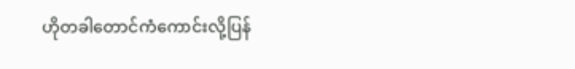ဟိုတခါတောင်ကံကောင်းလို့ပြန်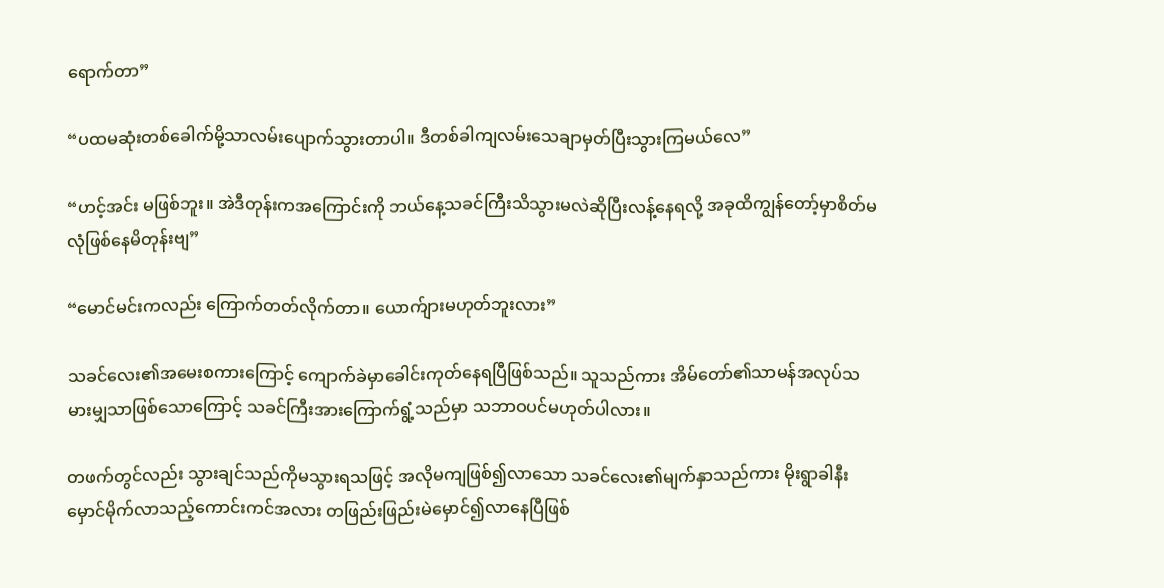ရောက်တာ”

“ပထမဆုံးတစ်ခေါက်မို့သာလမ်းပျောက်သွားတာပါ။ ဒီတစ်ခါကျလမ်းသေချာမှတ်ပြီးသွားကြမယ်လေ”

“ဟင့်အင်း မဖြစ်ဘူး။ အဲဒီတုန်းကအကြောင်းကို ဘယ်နေ့သခင်ကြီးသိသွားမလဲဆိုပြီးလန့်နေရလို့ အခုထိကျွန်တော့်မှာစိတ်မလုံဖြစ်နေမိတုန်းဗျ”

“မောင်မင်းကလည်း ကြောက်တတ်လိုက်တာ။ ယောက်ျားမဟုတ်ဘူးလား”

သခင်လေး၏အမေးစကားကြောင့် ကျောက်ခဲမှာခေါင်းကုတ်နေရပြီဖြစ်သည်။ သူသည်ကား အိမ်တော်၏သာမန်အလုပ်သမားမျှသာဖြစ်သောကြောင့် သခင်ကြီးအားကြောက်ရွံ့သည်မှာ သဘာဝပင်မဟုတ်ပါလား။

တဖက်တွင်လည်း သွားချင်သည်ကိုမသွားရသဖြင့် အလိုမကျဖြစ်၍လာသော သခင်လေး၏မျက်နှာသည်ကား မိုးရွာခါနီးမှောင်မိုက်လာသည့်ကောင်းကင်အလား တဖြည်းဖြည်းမဲမှောင်၍လာနေပြီဖြစ်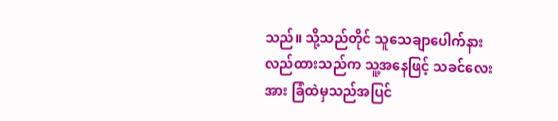သည်။ သို့သည်တိုင် သူသေချာပေါက်နားလည်ထားသည်က သူ့အနေဖြင့် သခင်လေးအား ခြံထဲမှသည်အပြင်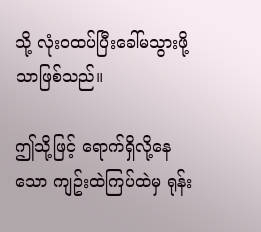သို့ လုံးဝထပ်ပြီးခေါ်မသွားဖို့သာဖြစ်သည်။

ဤသို့ဖြင့် ရောက်ရှိလို့နေသော ကျဥ်းထဲကြပ်ထဲမှ ရုန်း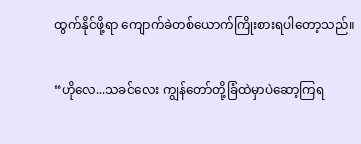ထွက်နိုင်ဖို့ရာ ကျောက်ခဲတစ်ယောက်ကြိုးစားရပါတော့သည်။

“ဟိုလေ...သခင်လေး ကျွန်တော်တို့ခြံထဲမှာပဲဆော့ကြရ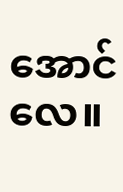အောင်လေ။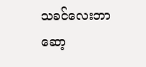သခင်လေးဘာဆော့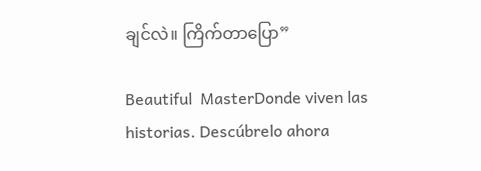ချင်လဲ။ ကြိက်တာပြော”

Beautiful  MasterDonde viven las historias. Descúbrelo ahora